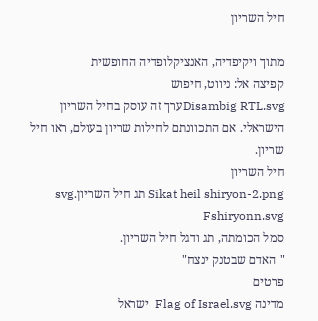חיל השריון

מתוך ויקיפדיה, האנציקלופדיה החופשית
קפיצה אל: ניווט, חיפוש
Disambig RTL.svgערך זה עוסק בחיל השריון הישראלי. אם התכוונתם לחילות שריון בעולם, ראו חיל שריון.
חיל השריון
Sikat heil shiryon-2.png תג חיל השריון.svg Fshiryonn.svg
סמל הכומתה, תג ודגל חיל השריון.
" האדם שבטנק ינצח"
פרטים
מדינה Flag of Israel.svg  ישראל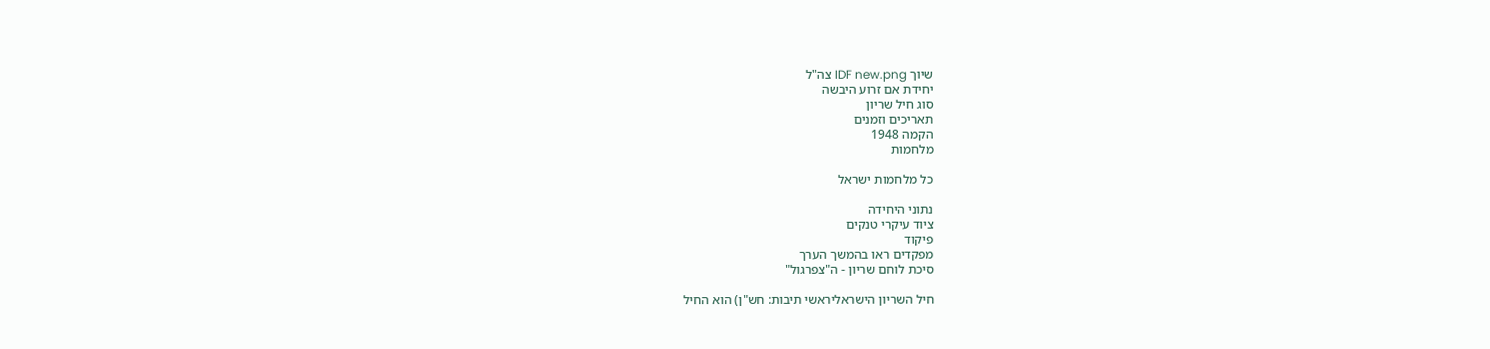שיוך IDF new.png צה"ל
יחידת אם זרוע היבשה
סוג חיל שריון
תאריכים וזמנים
הקמה 1948
מלחמות

כל מלחמות ישראל

נתוני היחידה
ציוד עיקרי טנקים
פיקוד
מפקדים ראו בהמשך הערך
סיכת לוחם שריון - ה"צפרגול"

חיל השריון הישראליראשי תיבות: חש"ן) הוא החיל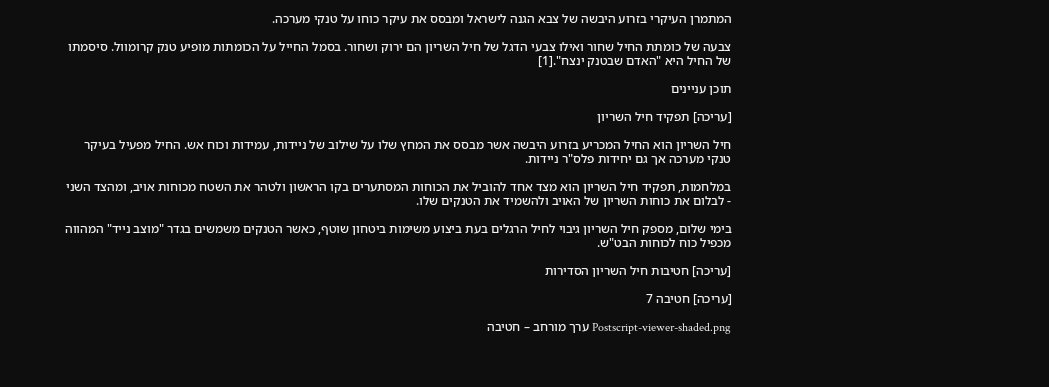המתמרן העיקרי בזרוע היבשה של צבא הגנה לישראל ומבסס את עיקר כוחו על טנקי מערכה.

צבעה של כומתת החיל שחור ואילו צבעי הדגל של חיל השריון הם ירוק ושחור. בסמל החייל על הכומתות מופיע טנק קרומוול. סיסמתו של החיל היא "האדם שבטנק ינצח".[1]

תוכן עניינים

[עריכה] תפקיד חיל השריון

חיל השריון הוא החיל המכריע בזרוע היבשה אשר מבסס את המחץ שלו על שילוב של ניידות, עמידות וכוח אש. החיל מפעיל בעיקר טנקי מערכה אך גם יחידות פלס"ר ניידות.

במלחמות, תפקיד חיל השריון הוא מצד אחד להוביל את הכוחות המסתערים בקו הראשון ולטהר את השטח מכוחות אויב, ומהצד השני - לבלום את כוחות השריון של האויב ולהשמיד את הטנקים שלו.

בימי שלום, מספק חיל השריון גיבוי לחיל הרגלים בעת ביצוע משימות ביטחון שוטף, כאשר הטנקים משמשים בגדר "מוצב נייד" המהווה מכפיל כוח לכוחות הבט"ש.

[עריכה] חטיבות חיל השריון הסדירות

[עריכה] חטיבה 7

Postscript-viewer-shaded.png ערך מורחב – חטיבה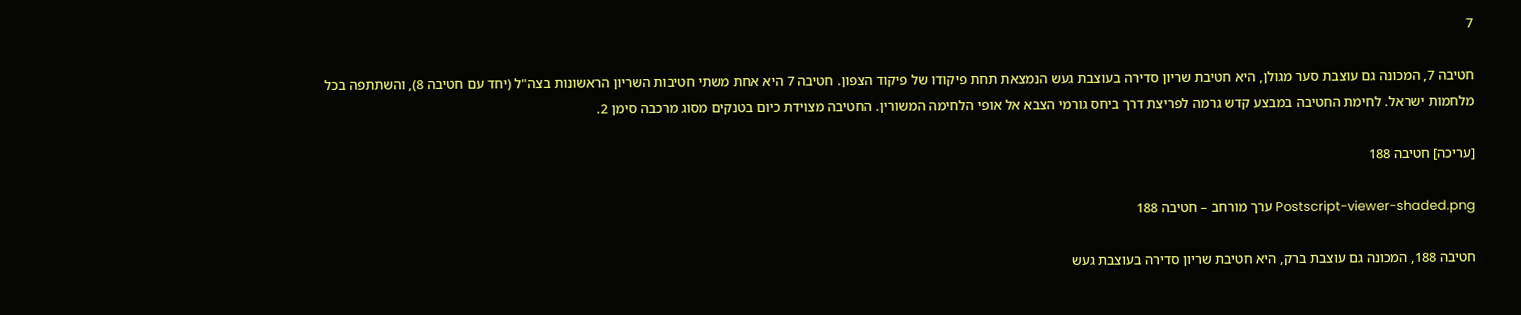7

חטיבה 7, המכונה גם עוצבת סער מגולן, היא חטיבת שריון סדירה בעוצבת געש הנמצאת תחת פיקודו של פיקוד הצפון. חטיבה 7 היא אחת משתי חטיבות השריון הראשונות בצה"ל (יחד עם חטיבה 8), והשתתפה בכל מלחמות ישראל. לחימת החטיבה במבצע קדש גרמה לפריצת דרך ביחס גורמי הצבא אל אופי הלחימה המשורין. החטיבה מצוידת כיום בטנקים מסוג מרכבה סימן 2.

[עריכה] חטיבה 188

Postscript-viewer-shaded.png ערך מורחב – חטיבה 188

חטיבה 188, המכונה גם עוצבת ברק, היא חטיבת שריון סדירה בעוצבת געש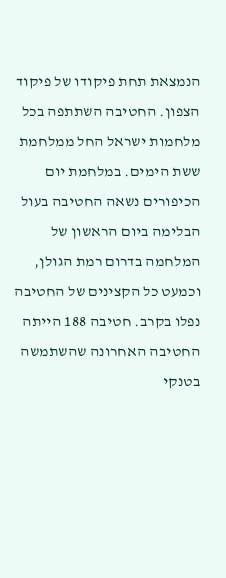הנמצאת תחת פיקודו של פיקוד הצפון. החטיבה השתתפה בכל מלחמות ישראל החל ממלחמת ששת הימים. במלחמת יום הכיפורים נשאה החטיבה בעול הבלימה ביום הראשון של המלחמה בדרום רמת הגולן, וכמעט כל הקצינים של החטיבה נפלו בקרב. חטיבה 188 הייתה החטיבה האחרונה שהשתמשה בטנקי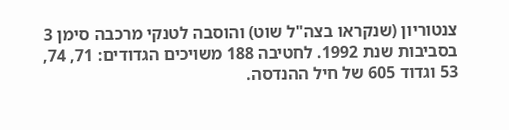צנטוריון (שנקראו בצה"ל שוט) והוסבה לטנקי מרכבה סימן 3 בסביבות שנת 1992. לחטיבה 188 משויכים הגדודים: 71, 74, 53 וגדוד 605 של חיל ההנדסה.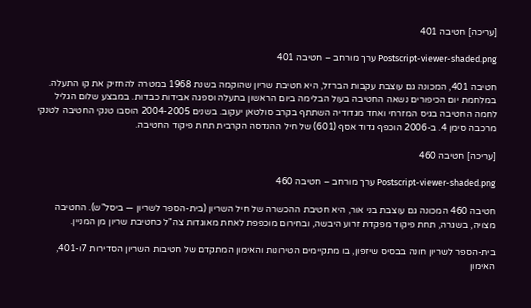[עריכה] חטיבה 401

Postscript-viewer-shaded.png ערך מורחב – חטיבה 401

חטיבה 401, המכונה גם עוצבת עקבות הברזל, היא חטיבת שריון שהוקמה בשנת 1968 במטרה להחזיק את קו התעלה. במלחמת יום הכיפורים נשאה החטיבה בעול הבלימה ביום הראשון בתעלה וספגה אבידות כבדות. במבצע שלום הגליל לחמה החטיבה בגיס המזרחי ואחד מגדודיה השתתף בקרב סולטאן יעקוב. בשנים 2004-2005 הוסבו טנקי החטיבה לטנקי מרכבה סימן 4. ב-2006 הוכפף גדוד אסף (601) של חיל ההנדסה הקרבית תחת פיקוד החטיבה.

[עריכה] חטיבה 460

Postscript-viewer-shaded.png ערך מורחב – חטיבה 460

חטיבה 460 המכונה גם עוצבת בני אור, היא חטיבת ההכשרה של חיל השריון (בית-הספר לשריון — ביסל"ש). החטיבה מצויה, בשגרה, תחת פיקוד מפקדת זרוע היבשה, ובחירום מוכפפת לאחת מאוגדות צה"ל כחטיבת שריון מן המניין.

בית-הספר לשריון חונה בבסיס שיזפון, בו מתקיימים הטירונות והאימון המתקדם של חטיבות השריון הסדירות 7ו-401, האימון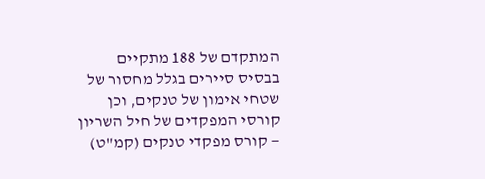המתקדם של 188 מתקיים בבסיס סיירים בגלל מחסור של שטחי אימון של טנקים, וכן קורסי המפקדים של חיל השריון — קורס מפקדי טנקים (קמ"ט)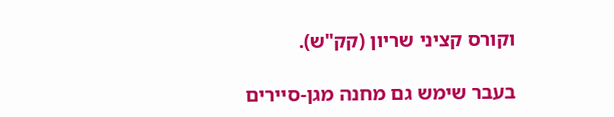וקורס קציני שריון (קק"ש).

בעבר שימש גם מחנה מגן-סיירים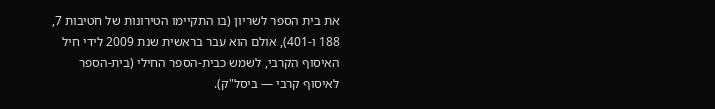את בית הספר לשריון (בו התקיימו הטירונות של חטיבות 7, 188 ו-401), אולם הוא עבר בראשית שנת 2009 לידי חיל האיסוף הקרבי, לשמש כבית-הספר החילי (בית-הספר לאיסוף קרבי — ביסל"ק).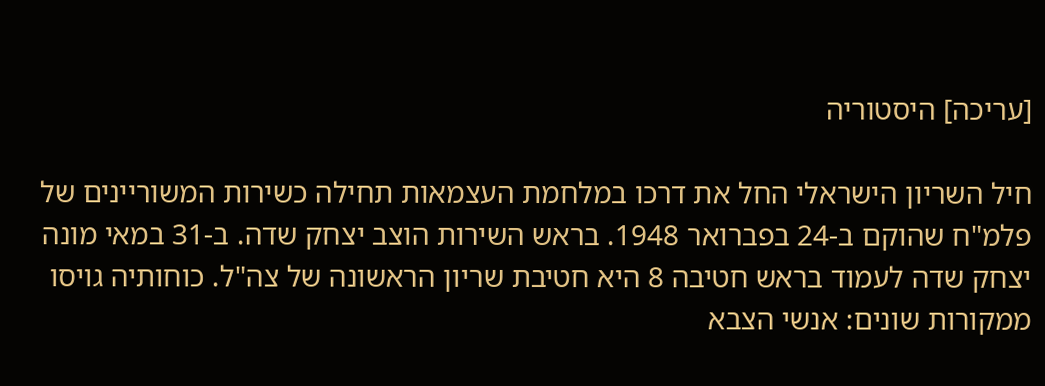[עריכה] היסטוריה

חיל השריון הישראלי החל את דרכו במלחמת העצמאות תחילה כשירות המשוריינים של פלמ"ח שהוקם ב-24 בפברואר 1948. בראש השירות הוצב יצחק שדה. ב-31 במאי מונה יצחק שדה לעמוד בראש חטיבה 8 היא חטיבת שריון הראשונה של צה"ל. כוחותיה גויסו ממקורות שונים: אנשי הצבא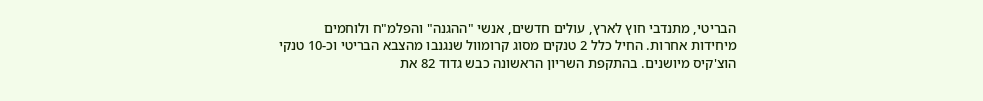הבריטי, מתנדבי חוץ לארץ, עולים חדשים, אנשי "ההגנה" והפלמ"ח ולוחמים מיחידות אחרות. החיל כלל 2 טנקים מסוג קרומוול שנגנבו מהצבא הבריטי וכ-10 טנקי הוצ'קיס מיושנים. בהתקפת השריון הראשונה כבש גדוד 82 את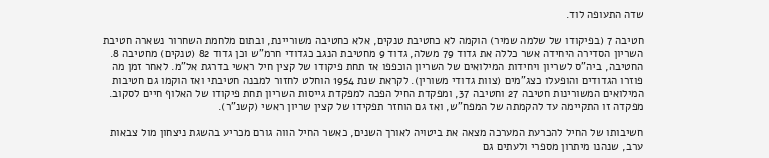שדה התעופה לוד.

חטיבה 7 (בפיקודו של שלמה שמיר) הוקמה לא כחטיבת טנקים, אלא כחטיבה משוריינת, ובתום מלחמת השחרור נשארה חטיבת השריון הסדירה היחידה אשר כללה את גדוד 79 משלה, גדוד 9 מחטיבת הנגב כגדודי חרמ"ש וכן גדוד 82 (טנקים) מחטיבה 8. החטיבה, ביה"ס לשריון ויחידות המילואים של השריון הוכפפו אז תחת פיקודו של קצין חיל ראשי בדרגת אל"מ. לאחר זמן מה פוזרו הגדודים והופעלו כצג"מים (צוות גדודי משורין). לקראת שנת 1954 הוחלט לחזור למבנה חטיבתי ואז הוקמו גם חטיבות המילואים המשורינות חטיבה 27 וחטיבה 37, ומפקדת החיל הפכה למפקדת גייסות השריון תחת פיקודו של האלוף חיים לסקוב. מפקדה זו התקיימה עד להקמתה של המפח"ש, ואז גם הוחזר תפקידו של קצין שריון ראשי (קשנ"ר).

חשיבותו של החיל להכרעת המערכה מצאה את ביטויה לאורך השנים, כאשר החיל הווה גורם מכריע בהשגת ניצחון מול צבאות ערב, שנהנו מיתרון מספרי ולעתים גם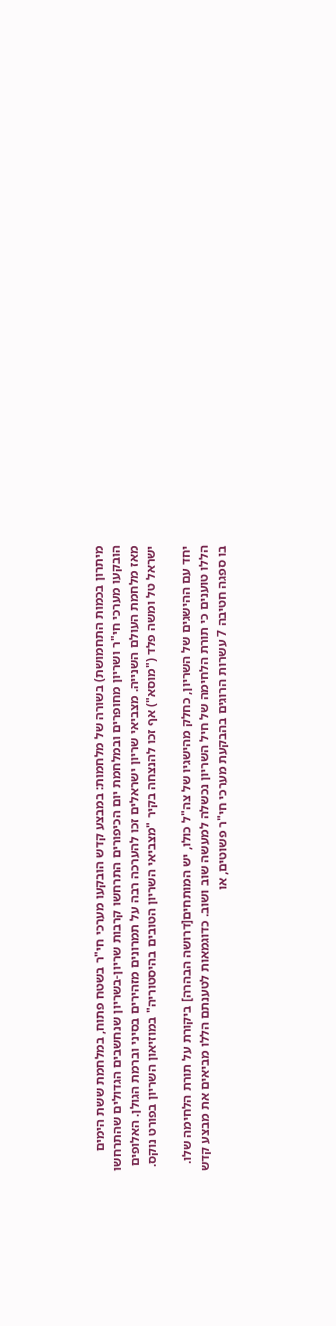מיתרון בכמות התחמושת) בשורה של מלחמות: במבצע קדש הובקעו מערכי חי"ר בשטח פתוח, במלחמת ששת הימים הובקעו מערכי חי"ר ושריון מחופרים ובמלחמת יום הכיפורים התרחשו קרבות שריון-בשריון שנחשבים הגדולים שהתרחשו מאז מלחמת העולם השנייה. מצביאי שריון ישראלים זכו להערכה רבה על תמרונים מזהירים בסיני וברמת הגולן. האלופים ישראל טל ומשה פלד ("מוסא") אף זכו להנצחה בקיר "מצביאי השריון הטובים בהיסטוריה" במוזיאון השריון בפורט נוקס.

יחד עם ההישגים של השריון, כחלק מהישגיו של צה"ל כולו, יש המותחים[דרושה הבהרה] ביקורת על תורת הלחימה שלו. הללו טוענים כי תורת הלחימה של חיל השריון נכשלה למעשה שוב ושוב. כדוגמאות לטענתם הללו מביאים את מבצע קדש בו ספגה חטיבה 7 עשרות הרוגים בהבקעת מערכי חי"ר פשוטים, או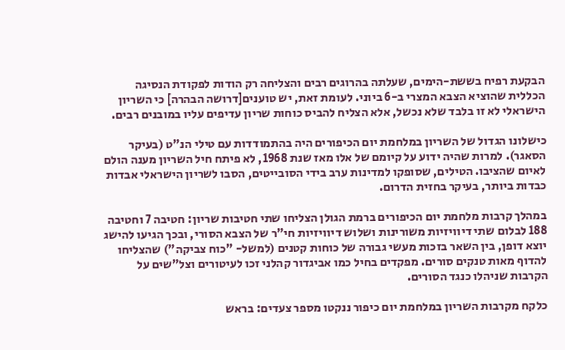הבקעת רפיח בששת-הימים, שעלתה בהרוגים רבים והצליחה רק הודות לפקודת הנסיגה הכללית שהוציא הצבא המצרי ב-6 ביוני. לעומת זאת, יש טוענים[דרושה הבהרה] כי השריון הישראלי לא זו בלבד שלא נכשל, אלא הצליח להביס כוחות שריון עדיפים עליו במובנים רבים.

כישלונו הגדול של השריון במלחמת יום הכיפורים היה בהתמודדות עם טילי הנ"ט (בעיקר הסאגר). למרות שהיה ידוע על קיומם של אלו מאז שנת 1968, לא פיתח חיל השריון מענה הולם לאיום שהציבו. הטילים, שסופקו למדינות ערב בידי הסובייטים, הסבו לשריון הישראלי אבדות כבדות ביותר, בעיקר בחזית הדרום.

במהלך קרבות מלחמת יום הכיפורים ברמת הגולן הצליחו שתי חטיבות שריון: חטיבה 7 וחטיבה 188 לבלום שתי דיוויזיות משורינות ושלוש דיוויזיות חי"ר של הצבא הסורי, ובכך הגיעו להישג יוצא דופן, בין השאר בזכות מעשי גבורה של כוחות קטנים (למשל- "כוח צביקה") שהצליחו להדוף מאות טנקים סורים. מפקדים בחיל כמו אביגדור קהלני זכו לעיטורים וצל"שים על הקרבות שניהלו כנגד הסורים.

כלקח מקרבות השריון במלחמת יום כיפור ננקטו מספר צעדים: בראש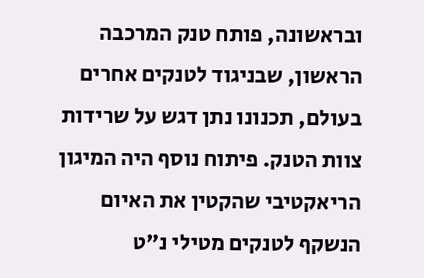ובראשונה, פותח טנק המרכבה הראשון, שבניגוד לטנקים אחרים בעולם, תכנונו נתן דגש על שרידות צוות הטנק. פיתוח נוסף היה המיגון הריאקטיבי שהקטין את האיום הנשקף לטנקים מטילי נ"ט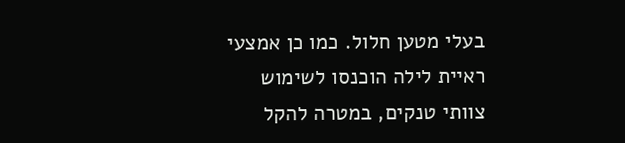בעלי מטען חלול. כמו כן אמצעי ראיית לילה הוכנסו לשימוש צוותי טנקים, במטרה להקל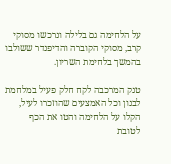על הלחימה גם בלילה ונרכשו מסוקי קרב, מסוקי הקוברה והדיפנדר ששולבו בהמשך בלחימת השריון.

טנק המרכבה לקח חלק פעיל במלחמת לבנון וכל האמצעים שהוזכרו לעיל, הקלו על הלחימה והטו את הכף לטובת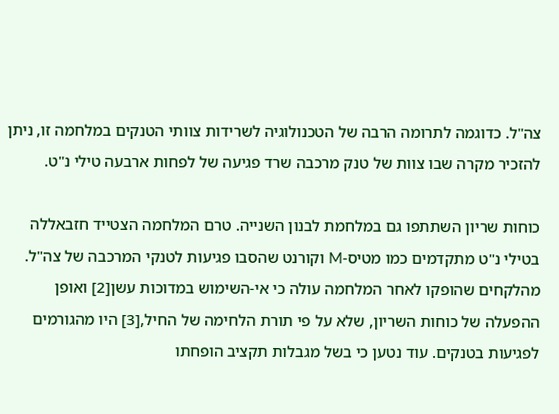צה"ל. כדוגמה לתרומה הרבה של הטכנולוגיה לשרידות צוותי הטנקים במלחמה זו, ניתן להזכיר מקרה שבו צוות של טנק מרכבה שרד פגיעה של לפחות ארבעה טילי נ"ט.

כוחות שריון השתתפו גם במלחמת לבנון השנייה. טרם המלחמה הצטייד חזבאללה בטילי נ"ט מתקדמים כמו מטיס-M וקורנט שהסבו פגיעות לטנקי המרכבה של צה"ל. מהלקחים שהופקו לאחר המלחמה עולה כי אי-השימוש במדוכות עשן[2] ואופן ההפעלה של כוחות השריון, שלא על פי תורת הלחימה של החיל,[3] היו מהגורמים לפגיעות בטנקים. עוד נטען כי בשל מגבלות תקציב הופחתו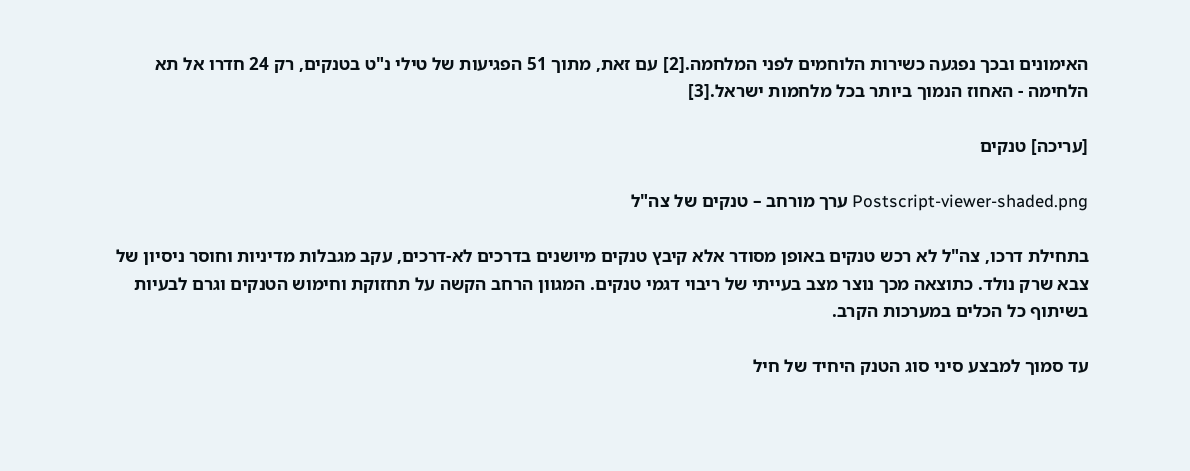האימונים ובכך נפגעה כשירות הלוחמים לפני המלחמה.[2] עם זאת, מתוך 51 הפגיעות של טילי נ"ט בטנקים, רק 24 חדרו אל תא הלחימה - האחוז הנמוך ביותר בכל מלחמות ישראל.[3]

[עריכה] טנקים

Postscript-viewer-shaded.png ערך מורחב – טנקים של צה"ל

בתחילת דרכו, צה"ל לא רכש טנקים באופן מסודר אלא קיבץ טנקים מיושנים בדרכים לא-דרכים, עקב מגבלות מדיניות וחוסר ניסיון של צבא שרק נולד. כתוצאה מכך נוצר מצב בעייתי של ריבוי דגמי טנקים. המגוון הרחב הקשה על תחזוקת וחימוש הטנקים וגרם לבעיות בשיתוף כל הכלים במערכות הקרב.

עד סמוך למבצע סיני סוג הטנק היחיד של חיל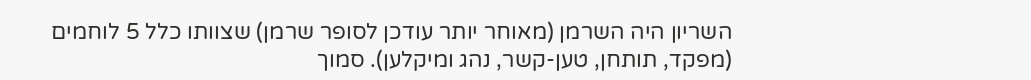השריון היה השרמן (מאוחר יותר עודכן לסופר שרמן) שצוותו כלל 5 לוחמים (מפקד, תותחן, טען-קשר, נהג ומיקלען). סמוך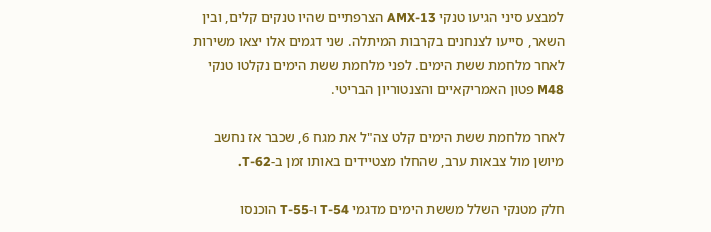למבצע סיני הגיעו טנקי AMX-13 הצרפתיים שהיו טנקים קלים, ובין השאר, סייעו לצנחנים בקרבות המיתלה. שני דגמים אלו יצאו משירות לאחר מלחמת ששת הימים. לפני מלחמת ששת הימים נקלטו טנקי M48 פטון האמריקאיים והצנטוריון הבריטי.

לאחר מלחמת ששת הימים קלט צה"ל את מגח 6, שכבר אז נחשב מיושן מול צבאות ערב, שהחלו מצטיידים באותו זמן ב-T-62.

חלק מטנקי השלל מששת הימים מדגמי T-54 ו-T-55 הוכנסו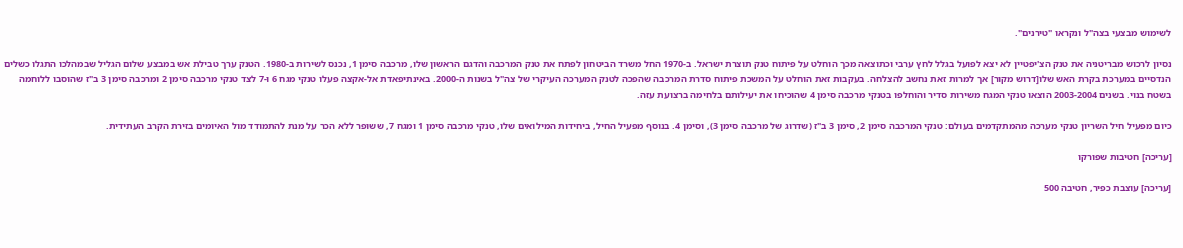לשימוש מבצעי בצה"ל ונקראו "טירנים".

נסיון לרכוש מבריטניה את טנק הצ'יפטיין לא יצא לפועל בגלל לחץ ערבי וכתוצאה מכך הוחלט על פיתוח טנק תוצרת ישראל. ב-1970 החל משרד הביטחון לפתח את טנק המרכבה והדגם הראשון שלו, מרכבה סימן 1, נכנס לשירות ב-1980. הטנק ערך טבילת אש במבצע שלום הגליל שבמהלכו התגלו כשלים הנדסיים במערכת בקרת האש שלו[דרוש מקור] אך למרות זאת נחשב להצלחה. בעקבות זאת הוחלט על המשכת פיתוח סדרת המרכבה שהפכה לטנק המערכה העיקרי של צה"ל בשנות ה-2000. באינתיפאדת אל-אקצה פעלו טנקי מגח 6 ו-7 לצד טנקי מרכבה סימן 2 ומרכבה סימן 3 ב"ז שהוסבו ללוחמה בשטח בנוי. בשנים 2003-2004 הוצאו טנקי המגח משירות סדיר והוחלפו בטנקי מרכבה סימן 4 שהוכיחו את יעילותם בלחימה ברצועת עזה.

כיום מפעיל חיל השריון טנקי מערכה מהמתקדמים בעולם: טנקי המרכבה סימן 2, סימן 3 ב"ז (שדרוג של מרכבה סימן 3), וסימן 4. בנוסף מפעיל החיל, ביחידות המילואים שלו, טנקי מרכבה סימן 1 ומגח 7, ששופר ללא הכר על מנת להתמודד מול האיומים בזירת הקרב העתידית.

[עריכה] חטיבות שפורקו

[עריכה] עוצבת כפיר, חטיבה 500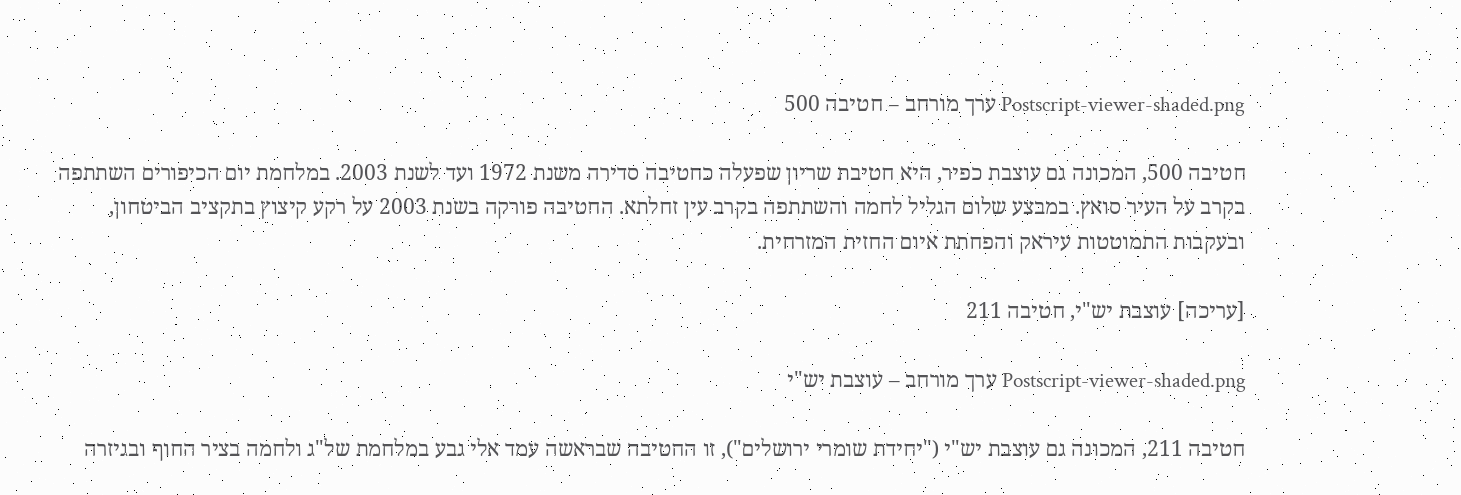Postscript-viewer-shaded.png ערך מורחב – חטיבה 500

חטיבה 500, המכונה גם עוצבת כפיר, היא חטיבת שריון שפעלה כחטיבה סדירה משנת 1972 ועד לשנת 2003. במלחמת יום הכיפורים השתתפה בקרב על העיר סואץ. במבצע שלום הגליל לחמה והשתתפה בקרב עין זחלתא. החטיבה פורקה בשנת 2003 על רקע קיצוץ בתקציב הביטחון, ובעקבות התמוטטות עיראק והפחתת איום החזית המזרחית.

[עריכה] עוצבת יש"י, חטיבה 211

Postscript-viewer-shaded.png ערך מורחב – עוצבת יש"י

חטיבה 211, המכונה גם עוצבת יש"י ("יחידת שומרי ירושלים"), זו החטיבה שבראשה עמד אלי גבע במלחמת של"ג ולחמה בציר החוף ובגיזרה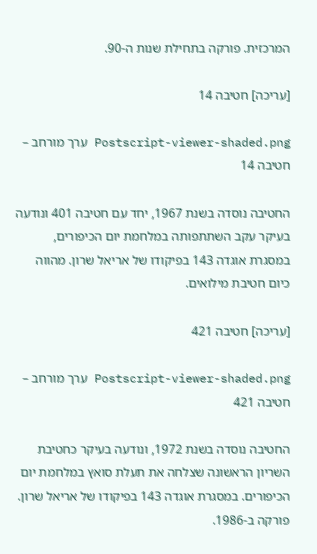המרכזית. פורקה בתחילת שנות ה-90.

[עריכה] חטיבה 14

Postscript-viewer-shaded.png ערך מורחב – חטיבה 14

החטיבה נוסדה בשנת 1967, יחד עם חטיבה 401 ונודעה בעיקר עקב השתתפותה במלחמת יום הכיפורים, במסגרת אוגדה 143 בפיקודו של אריאל שרון. מהווה כיום חטיבת מילואים.

[עריכה] חטיבה 421

Postscript-viewer-shaded.png ערך מורחב – חטיבה 421

החטיבה נוסדה בשנת 1972, ונודעה בעיקר כחטיבת השריון הראשונה שצלחה את תעלת סואץ במלחמת יום הכיפורים. במסגרת אוגדה 143 בפיקודו של אריאל שרון. פורקה ב-1986.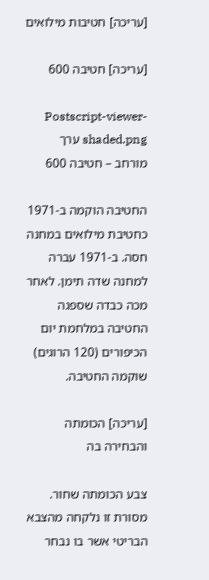[עריכה] חטיבות מילואים

[עריכה] חטיבה 600

Postscript-viewer-shaded.png ערך מורחב – חטיבה 600

החטיבה הוקמה ב-1971 כחטיבת מילואים במחנה חסה. ב-1971 עברה למחנה שדה תימן. לאחר מכה כבדה שספגה החטיבה במלחמת יום הכיפורים (120 הרוגים) שוקמה החטיבה.

[עריכה] הכומתה והבחירה בה

צבע הכומתה שחור. מסורת זו נלקחה מהצבא הבריטי אשר בו נבחר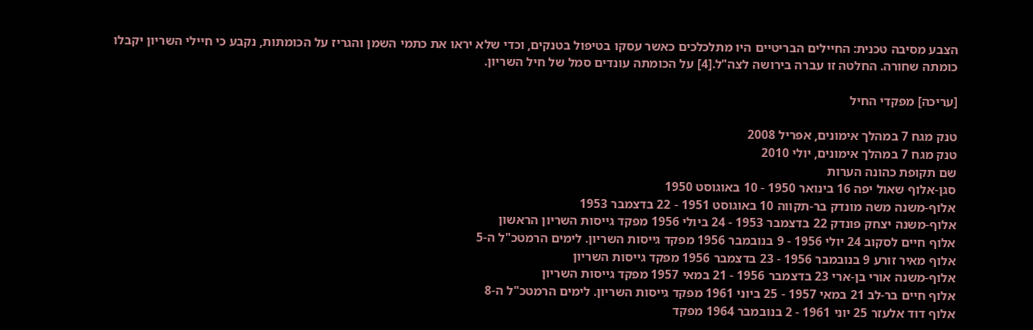הצבע מסיבה טכנית: החיילים הבריטיים היו מתלכלכים כאשר עסקו בטיפול בטנקים, וכדי שלא יראו את כתמי השמן והגריז על הכומתות, נקבע כי חיילי השריון יקבלו כומתה שחורה. החלטה זו עברה בירושה לצה"ל.[4] על הכומתה עונדים סמל של חיל השריון.

[עריכה] מפקדי החיל

טנק מגח 7 במהלך אימונים, אפריל 2008
טנק מגח 7 במהלך אימונים, יולי 2010
שם תקופת כהונה הערות
סגן-אלוף שאול יפה 16 בינואר 1950 - 10 באוגוסט 1950
אלוף-משנה משה מונדק בר-תקווה 10 באוגוסט 1951 - 22 בדצמבר 1953
אלוף-משנה יצחק פונדק 22 בדצמבר 1953 - 24 ביולי 1956 מפקד גייסות השריון הראשון
אלוף חיים לסקוב 24 יולי 1956 - 9 בנובמבר 1956 מפקד גייסות השריון. לימים הרמטכ"ל ה-5
אלוף מאיר זורע 9 בנובמבר 1956 - 23 בדצמבר 1956 מפקד גייסות השריון
אלוף-משנה אורי בן-ארי 23 בדצמבר 1956 - 21 במאי 1957 מפקד גייסות השריון
אלוף חיים בר-לב 21 במאי 1957 - 25 ביוני 1961 מפקד גייסות השריון. לימים הרמטכ"ל ה-8
אלוף דוד אלעזר 25 יוני 1961 - 2 בנובמבר 1964 מפקד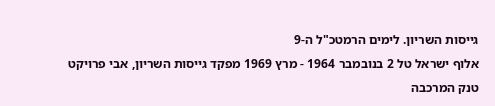גייסות השריון. לימים הרמטכ"ל ה-9
אלוף ישראל טל 2 בנובמבר 1964 - מרץ 1969 מפקד גייסות השריון, אבי פרויקט טנק המרכבה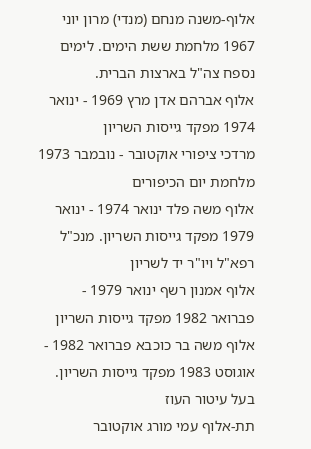אלוף-משנה מנחם (מנדי) מרון יוני 1967 מלחמת ששת הימים. לימים נספח צה"ל בארצות הברית.
אלוף אברהם אדן מרץ 1969 - ינואר 1974 מפקד גייסות השריון
מרדכי ציפורי אוקטובר - נובמבר 1973 מלחמת יום הכיפורים
אלוף משה פלד ינואר 1974 - ינואר 1979 מפקד גייסות השריון. מנכ"ל רפא"ל ויו"ר יד לשריון
אלוף אמנון רשף ינואר 1979 - פברואר 1982 מפקד גייסות השריון
אלוף משה בר כוכבא פברואר 1982 - אוגוסט 1983 מפקד גייסות השריון. בעל עיטור העוז
תת-אלוף עמי מורג אוקטובר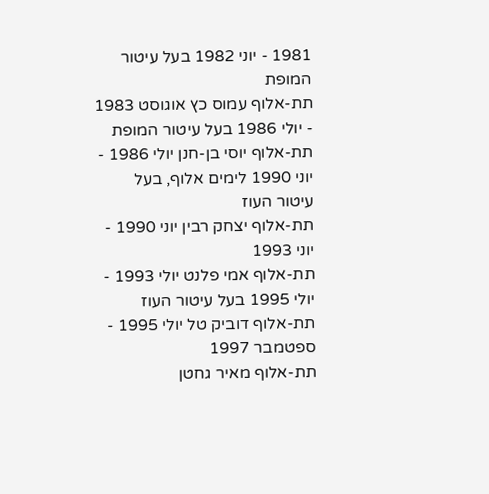1981 - יוני 1982 בעל עיטור המופת
תת-אלוף עמוס כץ אוגוסט 1983 - יולי 1986 בעל עיטור המופת
תת-אלוף יוסי בן-חנן יולי 1986 - יוני 1990 לימים אלוף, בעל עיטור העוז
תת-אלוף יצחק רבין יוני 1990 - יוני 1993
תת-אלוף אמי פלנט יולי 1993 - יולי 1995 בעל עיטור העוז
תת-אלוף דוביק טל יולי 1995 - ספטמבר 1997
תת-אלוף מאיר גחטן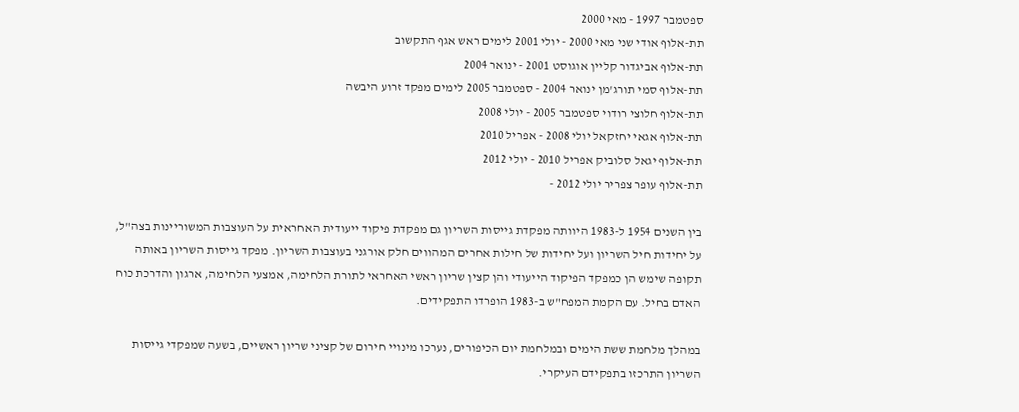ספטמבר 1997 - מאי 2000
תת-אלוף אודי שני מאי 2000 - יולי 2001 לימים ראש אגף התקשוב
תת-אלוף אביגדור קליין אוגוסט 2001 - ינואר 2004
תת-אלוף סמי תורג'מן ינואר 2004 - ספטמבר 2005 לימים מפקד זרוע היבשה
תת-אלוף חלוצי רודוי ספטמבר 2005 - יולי 2008
תת-אלוף אגאי יחזקאל יולי 2008 - אפריל 2010
תת-אלוף יגאל סלוביק אפריל 2010 - יולי 2012
תת-אלוף עופר צפריר יולי 2012 -

בין השנים 1954 ל-1983 היוותה מפקדת גייסות השריון גם מפקדת פיקוד ייעודית האחראית על העוצבות המשוריינות בצה"ל, על יחידות חיל השריון ועל יחידות של חילות אחרים המהווים חלק אורגני בעוצבות השריון. מפקד גייסות השריון באותה תקופה שימש הן כמפקד הפיקוד הייעודי והן קצין שריון ראשי האחראי לתורת הלחימה, אמצעי הלחימה, ארגון והדרכת כוח האדם בחיל. עם הקמת המפח"ש ב-1983 הופרדו התפקידים.

במהלך מלחמת ששת הימים ובמלחמת יום הכיפורים, נערכו מינויי חירום של קציני שריון ראשיים, בשעה שמפקדי גייסות השריון התרכזו בתפקידם העיקרי.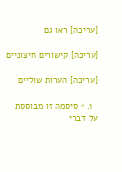[עריכה] ראו גם

[עריכה] קישורים חיצוניים

[עריכה] הערות שוליים

  1. ^ סיסמה זו מבוססת על דברי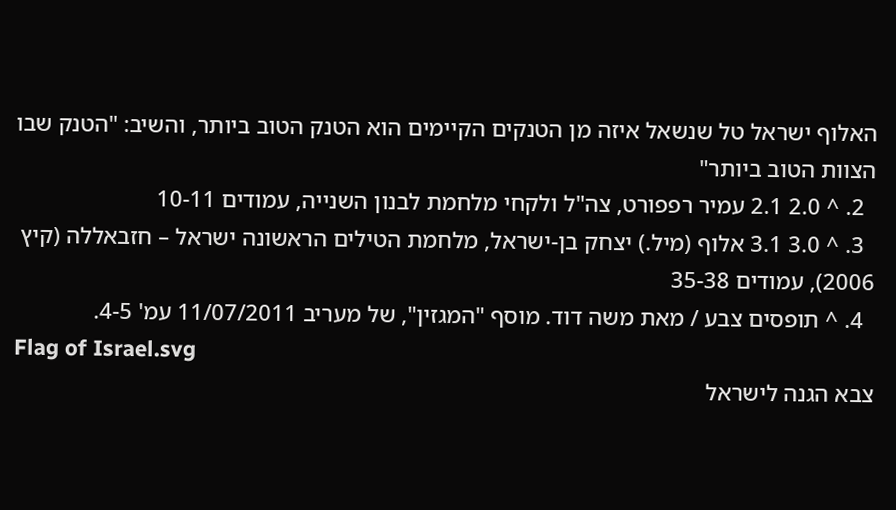האלוף ישראל טל שנשאל איזה מן הטנקים הקיימים הוא הטנק הטוב ביותר, והשיב: "הטנק שבו הצוות הטוב ביותר"
  2. ^ 2.0 2.1 עמיר רפפורט, צה"ל ולקחי מלחמת לבנון השנייה, עמודים 10-11
  3. ^ 3.0 3.1 אלוף (מיל.) יצחק בן-ישראל, מלחמת הטילים הראשונה ישראל – חזבאללה (קיץ 2006), עמודים 35-38
  4. ^ תופסים צבע / מאת משה דוד. מוסף "המגזין", של מעריב 11/07/2011 עמ' 4-5.
Flag of Israel.svg
צבא הגנה לישראל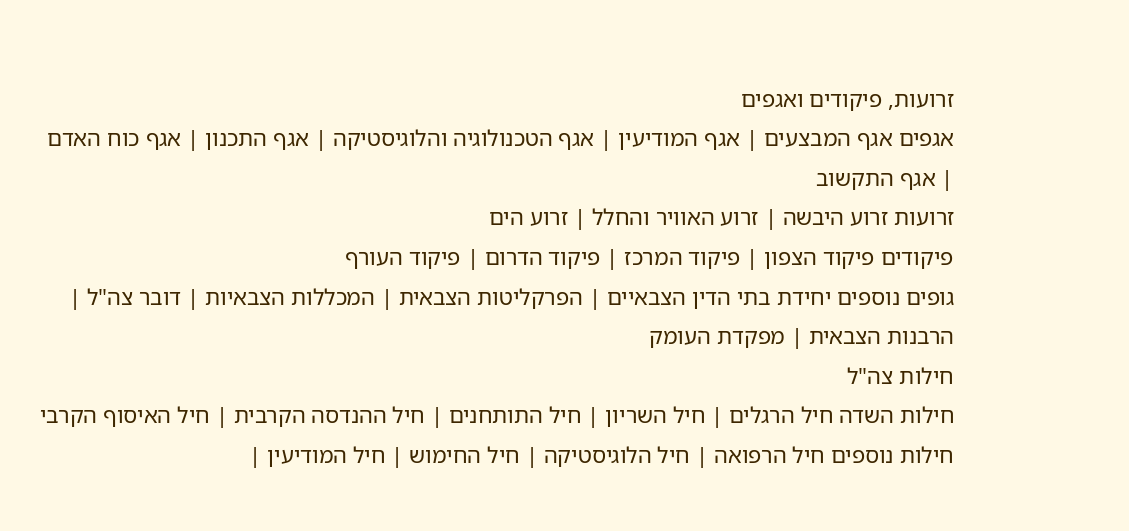זרועות, פיקודים ואגפים
אגפים אגף המבצעים | אגף המודיעין | אגף הטכנולוגיה והלוגיסטיקה | אגף התכנון | אגף כוח האדם | אגף התקשוב
זרועות זרוע היבשה | זרוע האוויר והחלל | זרוע הים
פיקודים פיקוד הצפון | פיקוד המרכז | פיקוד הדרום | פיקוד העורף
גופים נוספים יחידת בתי הדין הצבאיים | הפרקליטות הצבאית | המכללות הצבאיות | דובר צה"ל | הרבנות הצבאית | מפקדת העומק
חילות צה"ל
חילות השדה חיל הרגלים | חיל השריון | חיל התותחנים | חיל ההנדסה הקרבית | חיל האיסוף הקרבי
חילות נוספים חיל הרפואה | חיל הלוגיסטיקה | חיל החימוש | חיל המודיעין |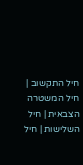חיל התקשוב | חיל המשטרה הצבאית | חיל השלישות | חיל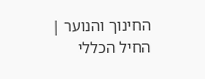החינוך והנוער | החיל הכללי